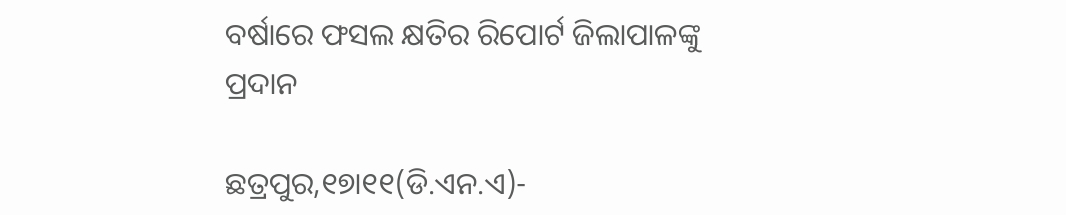ବର୍ଷାରେ ଫସଲ କ୍ଷତିର ରିପୋର୍ଟ ଜିଲାପାଳଙ୍କୁ ପ୍ରଦାନ

ଛତ୍ରପୁର,୧୭ା୧୧(ଡି.ଏନ.ଏ)-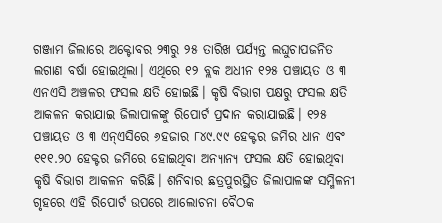ଗଞ୍ଜାମ ଜିଲାରେ ଅକ୍ଟୋବର ୨୩ରୁ ୨୫ ତାରିଖ ପର୍ଯ୍ୟନ୍ତ ଲଘୁଚାପଜନିତ ଲଗାଣ ବର୍ଷା ହୋଇଥିଲା। ଏଥିରେ ୧୨ ବ୍ଲକ ଅଧୀନ ୧୨୫ ପଞ୍ଚାୟତ ଓ ୩ ଏନଏସି ଅଞ୍ଚଳର ଫସଲ କ୍ଷତି ହୋଇଛି। କୃଷି ବିଭାଗ ପକ୍ଷରୁ ଫସଲ କ୍ଷତି ଆକଳନ କରାଯାଇ ଜିଲାପାଳଙ୍କୁ ରିପୋର୍ଟ ପ୍ରଦାନ କରାଯାଇଛି। ୧୨୫ ପଞ୍ଚାୟତ ଓ ୩ ଏନ୍‌ଏସିରେ ୬ହଜାର ୮୪୯.୯୯ ହେକ୍ଟର ଜମିର ଧାନ ଏବଂ ୧୧୧.୨୦ ହେକ୍ଟର ଜମିରେ ହୋଇଥିବା ଅନ୍ୟାନ୍ୟ ଫସଲ କ୍ଷତି ହୋଇଥିବା କୃଷି ବିଭାଗ ଆକଳନ କରିଛି। ଶନିବାର ଛତ୍ରପୁରସ୍ଥିତ ଜିଲାପାଳଙ୍କ ସମ୍ମିଳନୀ ଗୃହରେ ଏହି ରିପୋର୍ଟ ଉପରେ ଆଲୋଚନା ବୈଠକ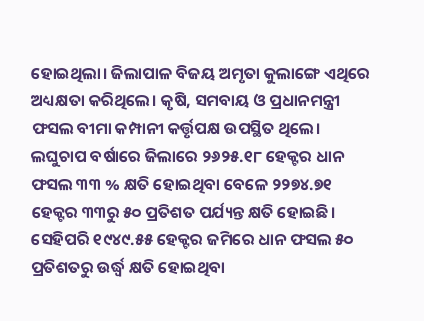ହୋଇଥିଲା। ଜିଲାପାଳ ବିଜୟ ଅମୃତା କୁଲାଙ୍ଗେ ଏଥିରେ ଅଧ୍ୟକ୍ଷତା କରିଥିଲେ। କୃଷି, ସମବାୟ ଓ ପ୍ରଧାନମନ୍ତ୍ରୀ ଫସଲ ବୀମା କମ୍ପାନୀ କର୍ତ୍ତୃପକ୍ଷ ଉପସ୍ଥିତ ଥିଲେ। ଲଘୁଚାପ ବର୍ଷାରେ ଜିଲାରେ ୨୬୨୫.୧୮ ହେକ୍ଟର ଧାନ ଫସଲ ୩୩ % କ୍ଷତି ହୋଇଥିବା ବେଳେ ୨୨୭୪.୭୧ ହେକ୍ଟର ୩୩ରୁ ୫୦ ପ୍ରତିଶତ ପର୍ଯ୍ୟନ୍ତ କ୍ଷତି ହୋଇଛି। ସେହିପରି ୧୯୪୯.୫୫ ହେକ୍ଟର ଜମିରେ ଧାନ ଫସଲ ୫୦ ପ୍ରତିଶତରୁ ଉର୍ଦ୍ଧ୍ୱ କ୍ଷତି ହୋଇଥିବା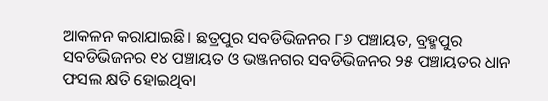ଆକଳନ କରାଯାଇଛି। ଛତ୍ରପୁର ସବଡିଭିଜନର ୮୬ ପଞ୍ଚାୟତ, ବ୍ରହ୍ମପୁର ସବଡିଭିଜନର ୧୪ ପଞ୍ଚାୟତ ଓ ଭଞ୍ଜନଗର ସବଡିଭିଜନର ୨୫ ପଞ୍ଚାୟତର ଧାନ ଫସଲ କ୍ଷତି ହୋଇଥିବା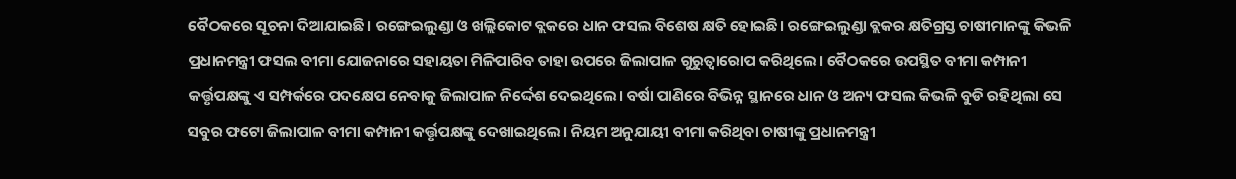ବୈଠକରେ ସୂଚନା ଦିଆଯାଇଛି। ରଙ୍ଗେଇଲୁଣ୍ଡା ଓ ଖଲ୍ଲିକୋଟ ବ୍ଲକରେ ଧାନ ଫସଲ ବିଶେଷ କ୍ଷତି ହୋଇଛି। ରଙ୍ଗେଇଲୁଣ୍ଡା ବ୍ଲକର କ୍ଷତିଗ୍ରସ୍ତ ଚାଷୀମାନଙ୍କୁ କିଭଳି ପ୍ରଧାନମନ୍ତ୍ରୀ ଫସଲ ବୀମା ଯୋଜନାରେ ସହାୟତା ମିଳିପାରିବ ତାହା ଉପରେ ଜିଲାପାଳ ଗୁରୁତ୍ୱାରୋପ କରିଥିଲେ। ବୈଠକରେ ଉପସ୍ଥିତ ବୀମା କମ୍ପାନୀ କର୍ତ୍ତୃପକ୍ଷଙ୍କୁ ଏ ସମ୍ପର୍କରେ ପଦକ୍ଷେପ ନେବାକୁ ଜିଲାପାଳ ନିର୍ଦ୍ଦେଶ ଦେଇଥିଲେ। ବର୍ଷା ପାଣିରେ ବିଭିନ୍ନ ସ୍ଥାନରେ ଧାନ ଓ ଅନ୍ୟ ଫସଲ କିଭଳି ବୁଡି ରହିଥିଲା ସେ ସବୁର ଫଟୋ ଜିଲାପାଳ ବୀମା କମ୍ପାନୀ କର୍ତ୍ତୃପକ୍ଷଙ୍କୁ ଦେଖାଇଥିଲେ। ନିୟମ ଅନୁଯାୟୀ ବୀମା କରିଥିବା ଚାଷୀଙ୍କୁ ପ୍ରଧାନମନ୍ତ୍ରୀ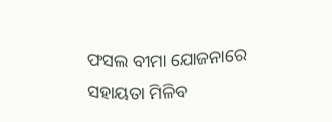ଫସଲ ବୀମା ଯୋଜନାରେ ସହାୟତା ମିଳିବ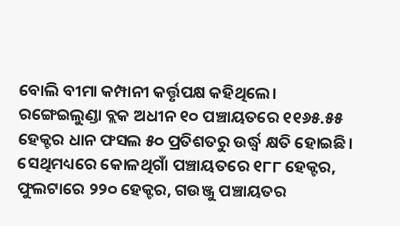ବୋଲି ବୀମା କମ୍ପାନୀ କର୍ତ୍ତୃପକ୍ଷ କହିଥିଲେ। ରଙ୍ଗେଇଲୁଣ୍ଡା ବ୍ଲକ ଅଧୀନ ୧୦ ପଞ୍ଚାୟତରେ ୧୧୬୫.୫୫ ହେକ୍ଟର ଧାନ ଫସଲ ୫୦ ପ୍ରତିଶତରୁ ଉର୍ଦ୍ଧ୍ୱ କ୍ଷତି ହୋଇଛି। ସେଥିମଧ୍ୟରେ କୋଳଥିଗାଁ ପଞ୍ଚାୟତରେ ୧୮୮ ହେକ୍ଟର, ଫୁଲଟାରେ ୨୨୦ ହେକ୍ଟର, ଗଉଞ୍ଜୁ ପଞ୍ଚାୟତର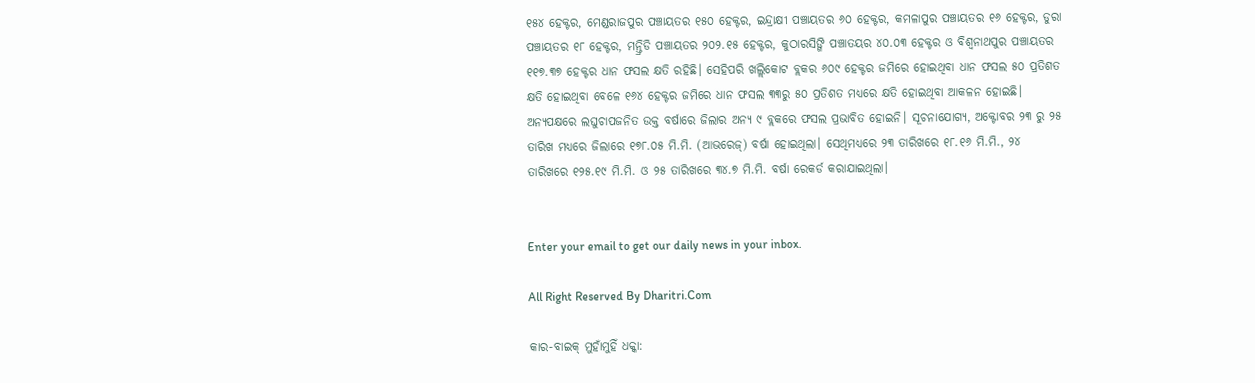୧୫୪ ହେକ୍ଟର, ମେଣ୍ଡରାଜପୁର ପଞ୍ଚାୟତର ୧୫୦ ହେକ୍ଟର, ଇନ୍ଦ୍ରାକ୍ଷୀ ପଞ୍ଚାୟତର ୬୦ ହେକ୍ଟର, କମଳାପୁର ପଞ୍ଚାୟତର ୧୬ ହେକ୍ଟର, ଡୁରା ପଞ୍ଚାୟତର ୧୮ ହେକ୍ଟର, ମନ୍ତ୍ରିଡି ପଞ୍ଚାୟତର ୨୦୨.୧୫ ହେକ୍ଟର, କୁଠାରସିଙ୍ଗି ପଞ୍ଚାତୟର ୪୦.୦୩ ହେକ୍ଟର ଓ ବିଶ୍ୱନାଥପୁର ପଞ୍ଚାୟତର ୧୧୭.୩୭ ହେକ୍ଟର ଧାନ ଫସଲ କ୍ଷତି ରହିଛି। ସେହିପରି ଖଲ୍ଲିକୋଟ ବ୍ଲକର ୬୦୯ ହେକ୍ଟର ଜମିରେ ହୋଇଥିବା ଧାନ ଫସଲ ୫୦ ପ୍ରତିଶତ କ୍ଷତି ହୋଇଥିବା ବେଳେ ୧୬୪ ହେକ୍ଟର ଜମିରେ ଧାନ ଫସଲ ୩୩ରୁ ୫୦ ପ୍ରତିଶତ ମଧ୍ୟରେ କ୍ଷତି ହୋଇଥିବା ଆକଳନ ହୋଇଛି। ଅନ୍ୟପକ୍ଷରେ ଲଘୁଚାପଜନିତ ଉକ୍ତ ବର୍ଷାରେ ଜିଲାର ଅନ୍ୟ ୯ ବ୍ଲକରେ ଫସଲ ପ୍ରଭାବିତ ହୋଇନି। ସୂଚନାଯୋଗ୍ୟ, ଅକ୍ଟୋବର ୨୩ ରୁ ୨୫ ତାରିଖ ମଧ୍ୟରେ ଜିଲାରେ ୧୭୮.୦୫ ମି.ମି. (ଆଭରେଜ୍‌) ବର୍ଷା ହୋଇଥିଲା। ସେଥିମଧ୍ୟରେ ୨୩ ତାରିଖରେ ୧୮.୧୬ ମି.ମି., ୨୪ ତାରିଖରେ ୧୨୫.୧୯ ମି.ମି. ଓ ୨୫ ତାରିଖରେ ୩୪.୭ ମି.ମି. ବର୍ଷା ରେକର୍ଡ କରାଯାଇଥିଲା।


Enter your email to get our daily news in your inbox.

All Right Reserved By Dharitri.Com

କାର-ବାଇକ୍‌ ମୁହାଁମୁହିଁ ଧକ୍କା: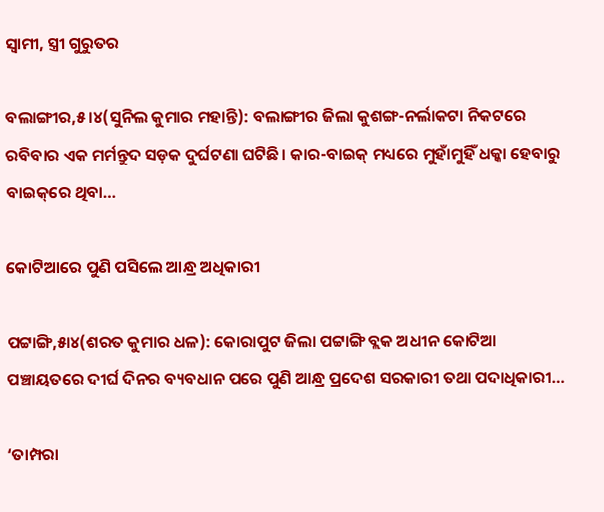ସ୍ବାମୀ, ସ୍ତ୍ରୀ ଗୁରୁତର

ବଲାଙ୍ଗୀର,୫।୪(ସୁନିଲ କୁମାର ମହାନ୍ତି): ବଲାଙ୍ଗୀର ଜିଲା କୁଶଙ୍ଗ-ନର୍ଲାକଟା ନିକଟରେ ରବିବାର ଏକ ମର୍ମନ୍ତୁଦ ସଡ଼କ ଦୁର୍ଘଟଣା ଘଟିଛି। କାର-ବାଇକ୍‌ ମଧ୍ୟରେ ମୁହାଁମୁହିଁ ଧକ୍କା ହେବାରୁ ବାଇକ୍‌ରେ ଥିବା…

କୋଟିଆରେ ପୁଣି ପସିଲେ ଆନ୍ଧ୍ର ଅଧିକାରୀ

ପଟ୍ଟାଙ୍ଗି,୫ା୪(ଶରତ କୁମାର ଧଳ): କୋରାପୁଟ ଜିଲା ପଟ୍ଟାଙ୍ଗି ବ୍ଲକ ଅଧୀନ କୋଟିଆ ପଞ୍ଚାୟତରେ ଦୀର୍ଘ ଦିନର ବ୍ୟବଧାନ ପରେ ପୁଣି ଆନ୍ଧ୍ର ପ୍ରଦେଶ ସରକାରୀ ତଥା ପଦାଧିକାରୀ…

‘ତାମ୍ପରା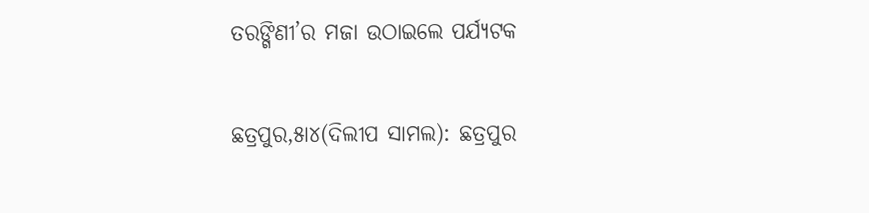ତରଙ୍ଗିଣୀ’ର ମଜା ଉଠାଇଲେ ପର୍ଯ୍ୟଟକ

ଛତ୍ରପୁର,୫ା୪(ଦିଲୀପ ସାମଲ): ଛତ୍ରପୁର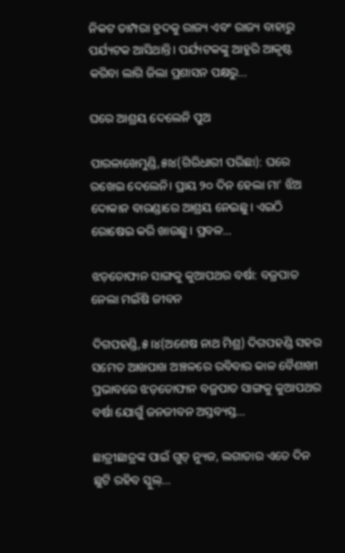ନିକଟ ତାମ୍ପରା ହ୍ରଦକୁ ରାଜ୍ୟ ଏବଂ ରାଜ୍ୟ ବାହାରୁ ପର୍ଯ୍ୟଟକ ଆସିଥାନ୍ତି। ପର୍ଯ୍ୟଟକଙ୍କୁ ଆହୁରି ଆକୃଷ୍ଟ କରିବା ଲାଗି ଜିଲା ପ୍ରଶାସନ ପକ୍ଷରୁ…

ଘରେ ଆଶ୍ରୟ ଦେଲେନି ପୁଅ

ପାରଳାଖେମୁଣ୍ଡି,୫ା୪(ଗିରିଧାରୀ ପରିଛା): ଘରେ ରଖେଇ ଦେଲେନି। ପ୍ରାୟ ୨୦ ଦିନ ହେଲା ମା’ ଝିଅ ଦୋକାନ ବାରଣ୍ଡାରେ ଆଶ୍ରୟ ନେଇଛୁ। ଏଇଠି ରୋଷେଇ କରି ଖାଉଛୁ। ପ୍ରବଳ…

ଝଡ଼ତୋଫାନ ସାଙ୍ଗକୁ କୁଆପଥର ବର୍ଷା: ବଜ୍ରପାତ ନେଲା ମଇଁଷି ଜୀବନ

ଦିଗପହଣ୍ଡି,୫।୪(ଅଶେଷ ନାଥ ମିଶ୍ର) ଦିଗପହଣ୍ଡି ସହର ସମେତ ଆଖପାଖ ଅଞ୍ଚଳରେ ରବିବାର କାଳ ବୈଶାଖୀ ପ୍ରଭାବରେ ଝଡ଼ତୋଫାନ ବଜ୍ରପାତ ସାଙ୍ଗକୁ କୁଆପଥର ବର୍ଷା ଯୋଗୁଁ ଜନଜୀବନ ଅସ୍ତବ୍ୟସ୍ତ…

ଛାତ୍ରୀଛାତ୍ରଙ୍କ ପାଇଁ ଗୁଡ୍ ନ୍ୟୁଜ, ଲଗାତାର ଏତେ ଦିନ ଛୁଟି ରହିବ ସ୍କୁଲ୍…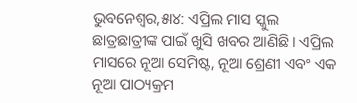ଭୁବନେଶ୍ୱର,୫ା୪: ଏପ୍ରିଲ ମାସ ସ୍କୁଲ ଛାତ୍ରଛାତ୍ରୀଙ୍କ ପାଇଁ ଖୁସି ଖବର ଆଣିଛି। ଏପ୍ରିଲ ମାସରେ ନୂଆ ସେମିଷ୍ଟ, ନୂଆ ଶ୍ରେଣୀ ଏବଂ ଏକ ନୂଆ ପାଠ୍ୟକ୍ରମ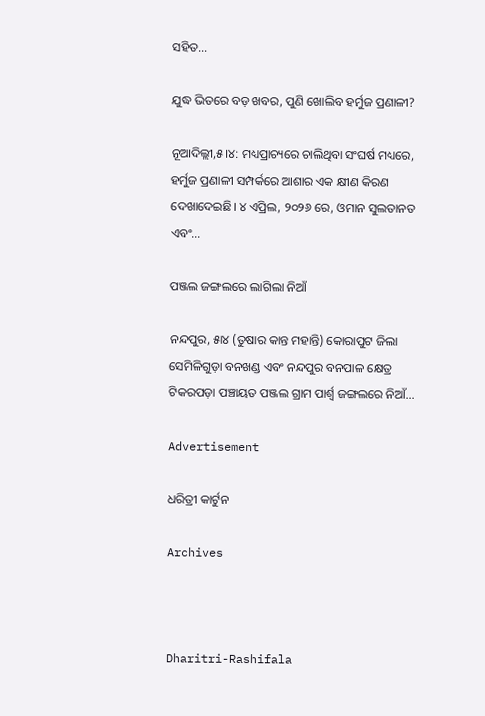ସହିତ…

ଯୁଦ୍ଧ ଭିତରେ ବଡ଼ ଖବର, ପୁଣି ଖୋଲିବ ହର୍ମୁଜ ପ୍ରଣାଳୀ?

ନୂଆଦିଲ୍ଲୀ,୫।୪: ମଧ୍ୟପ୍ରାଚ୍ୟରେ ଚାଲିଥିବା ସଂଘର୍ଷ ମଧ୍ୟରେ, ହର୍ମୁଜ ପ୍ରଣାଳୀ ସମ୍ପର୍କରେ ଆଶାର ଏକ କ୍ଷୀଣ କିରଣ ଦେଖାଦେଇଛି। ୪ ଏପ୍ରିଲ, ୨୦୨୬ ରେ, ଓମାନ ସୁଲତାନତ ଏବଂ…

ପଞ୍ଜଲ ଜଙ୍ଗଲରେ ଲାଗିଲା ନିଆଁ

ନନ୍ଦପୁର, ୫ା୪ (ତୁଷାର କାନ୍ତ ମହାନ୍ତି) କୋରାପୁଟ ଜିଲା ସେମିଳିଗୁଡ଼ା ବନଖଣ୍ଡ ଏବଂ ନନ୍ଦପୁର ବନପାଳ କ୍ଷେତ୍ର ଟିକରପଡ଼ା ପଞ୍ଚାୟତ ପଞ୍ଜଲ ଗ୍ରାମ ପାର୍ଶ୍ୱ ଜଙ୍ଗଲରେ ନିଆଁ…

Advertisement

ଧରିତ୍ରୀ କାର୍ଟୁନ

Archives



Dharitri-Rashifala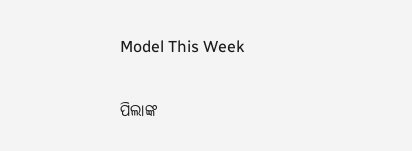Model This Week

ପିଲାଙ୍କ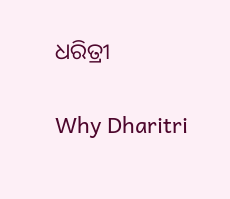ଧରିତ୍ରୀ

Why Dharitri